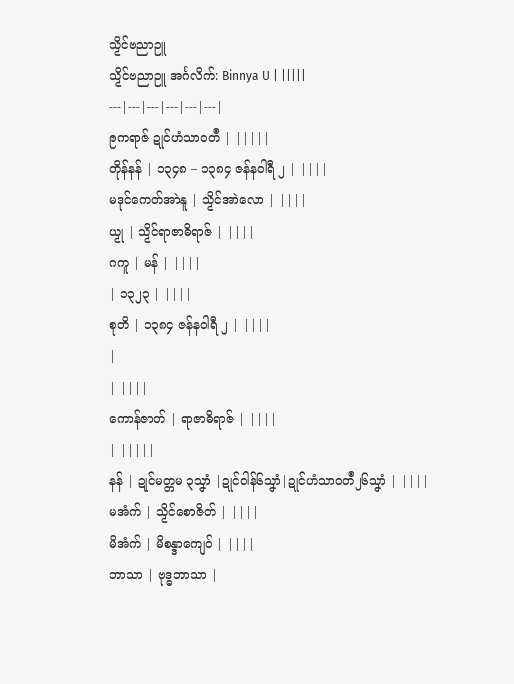သၟိၚ်ဗညာဉူ
သၟိၚ်ဗညာဉူ အၚ်္ဂလိက်: Binnya U | |||||
---|---|---|---|---|---|
ဨကရာဇ် ဍုင်ဟံသာဝတဳ | |||||
တိုန်နန် | ၁၃၄၈ – ၁၃၈၄ ဇန်နဝါရီ ၂ | ||||
မဒုင်ကေတ်အာဲနူ | သၟိင်အာဲလော | ||||
ယၟု | သၟိၚ်ရာဇာဓိရာဇ် | ||||
ဂကူ | မန် | ||||
| ၁၃၂၃ | ||||
စုတိ | ၁၃၈၄ ဇန်နဝါရီ ၂ | ||||
|
| ||||
ကောန်ဇာတ် | ရာဇာဓိရာဇ် | ||||
| |||||
နန် | ဍုင်မတ္တမ ၃သၞာံ |ဍုင်ဝါန်၆သၞာံ|ဍုင်ဟံသာဝတဳ၂၆သၞာံ | ||||
မအံက် | သၟိၚ်စောဇိတ် | ||||
မိအံက် | မိစန္ဒာကျေဝ် | ||||
ဘာသာ | ဗုဒ္ဓဘာသာ |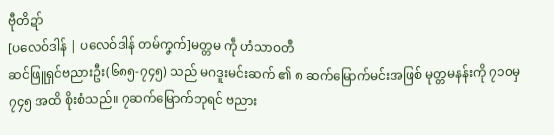ဗီုတိဍာ်
[ပလေဝ်ဒါန် | ပလေဝ်ဒါန် တမ်ကၞက်]မတ္တမ ကဵု ဟံသာဝတဳ
ဆင်ဖြူရှင်ဗညားဦး(၆၈၅-၇၄၅) သည် မဂဒူးမင်းဆက် ၏ ၈ ဆက်မြောက်မင်းအဖြစ် မုတ္တမနန်းကို ၇၁၀မှ ၇၄၅ အထိ စိုးစံသည်။ ၇ဆက်မြောက်ဘုရင် ဗညား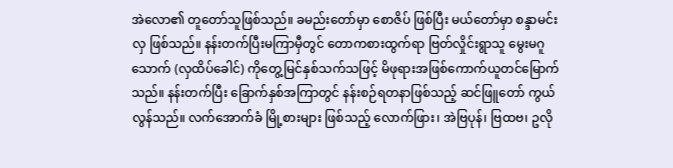အဲလော၏ တူတော်သူဖြစ်သည်။ ခမည်းတော်မှာ စောဇိပ် ဖြစ်ပြီး မယ်တော်မှာ စန္ဒာမင်းလှ ဖြစ်သည်။ နန်းတက်ပြီးမကြာမှီတွင် တောကစားထွက်ရာ ဗြတ်လှိုင်းရွာသူ မွေးမဂူသောက် (လှထိပ်ခေါင်) ကိုတွေ့မြင်နှစ်သက်သဖြင့် မိဖုရားအဖြစ်ကောက်ယူတင်မြောက်သည်။ နန်းတက်ပြီး ခြောက်နှစ်အကြာတွင် နန်းစဉ်ရတနာဖြစ်သည့် ဆင်ဖြူတော် ကွယ်လွန်သည်။ လက်အောက်ခံ မြို့စားများ ဖြစ်သည့် လောက်ဖြား၊ အဲဗြပုန်၊ ဗြထဗ၊ ဥလို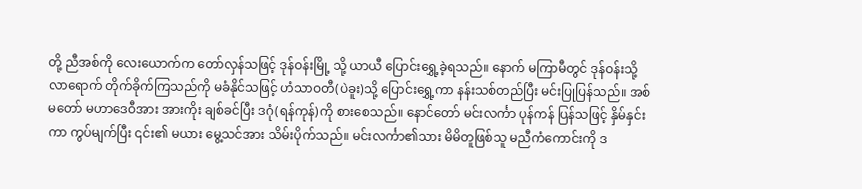တို့ ညီအစ်ကို လေးယောက်က တော်လှန်သဖြင့် ဒုန်ဝန်းမြို့ သို့ ယာယီ ပြောင်းရွှေ့ခဲ့ရသည်။ နောက် မကြာမီတွင် ဒုန်ဝန်းသို့ လာရောက် တိုက်ခိုက်ကြသည်ကို မခံနိုင်သဖြင့် ဟံသာဝတီ(ပဲခူး)သို့ ပြောင်းရွှေ့ကာ နန်းသစ်တည်ပြီး မင်းပြုပြန်သည်။ အစ်မတော် မဟာဒေဝီအား အားကိုး ချစ်ခင်ပြီး ဒဂုံ(ရန်ကုန်)ကို စားစေသည်။ နောင်တော် မင်းလင်္ကာ ပုန်ကန် ပြန်သဖြင့် နှိမ်နှင်းကာ ကွပ်မျက်ပြီး ၎င်း၏ မယား မွေ့သင်အား သိမ်းပိုက်သည်။ မင်းလင်္ကာ၏သား မိမိတူဖြစ်သူ မညီကံကောင်းကို ဒ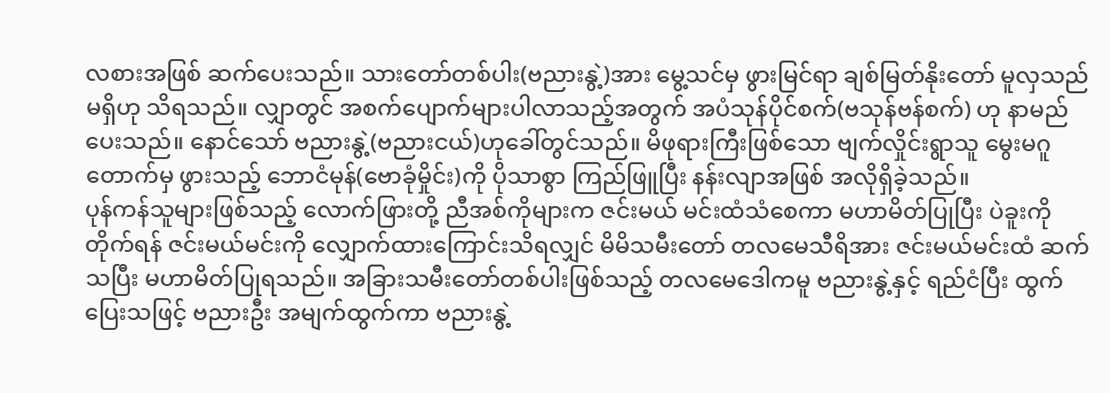လစားအဖြစ် ဆက်ပေးသည်။ သားတော်တစ်ပါး(ဗညားနွဲ့)အား မွေ့သင်မှ ဖွားမြင်ရာ ချစ်မြတ်နိုးတော် မူလှသည် မရှိဟု သိရသည်။ လျှာတွင် အစက်ပျောက်များပါလာသည့်အတွက် အပံသုန်ပိုင်စက်(ဗသုန်ဗန်စက်) ဟု နာမည်ပေးသည်။ နောင်သော် ဗညားနွဲ့(ဗညားငယ်)ဟုခေါ်တွင်သည်။ မိဖုရားကြီးဖြစ်သော ဗျက်လှိုင်းရွာသူ မွေးမဂူတောက်မှ ဖွားသည့် ဘောငံမုန်(ဗောခုံမှိုင်း)ကို ပိုသာစွာ ကြည်ဖြူပြီး နန်းလျာအဖြစ် အလိုရှိခဲ့သည်။
ပုန်ကန်သူများဖြစ်သည့် လောက်ဖြားတို့ ညီအစ်ကိုများက ဇင်းမယ် မင်းထံသံစေကာ မဟာမိတ်ပြုပြီး ပဲခူးကိုတိုက်ရန် ဇင်းမယ်မင်းကို လျှောက်ထားကြောင်းသိရလျှင် မိမိသမီးတော် တလမေသီရိအား ဇင်းမယ်မင်းထံ ဆက်သပြီး မဟာမိတ်ပြုရသည်။ အခြားသမီးတော်တစ်ပါးဖြစ်သည့် တလမေဒေါကမူ ဗညားနွဲ့နှင့် ရည်ငံပြီး ထွက်ပြေးသဖြင့် ဗညားဦး အမျက်ထွက်ကာ ဗညားနွဲ့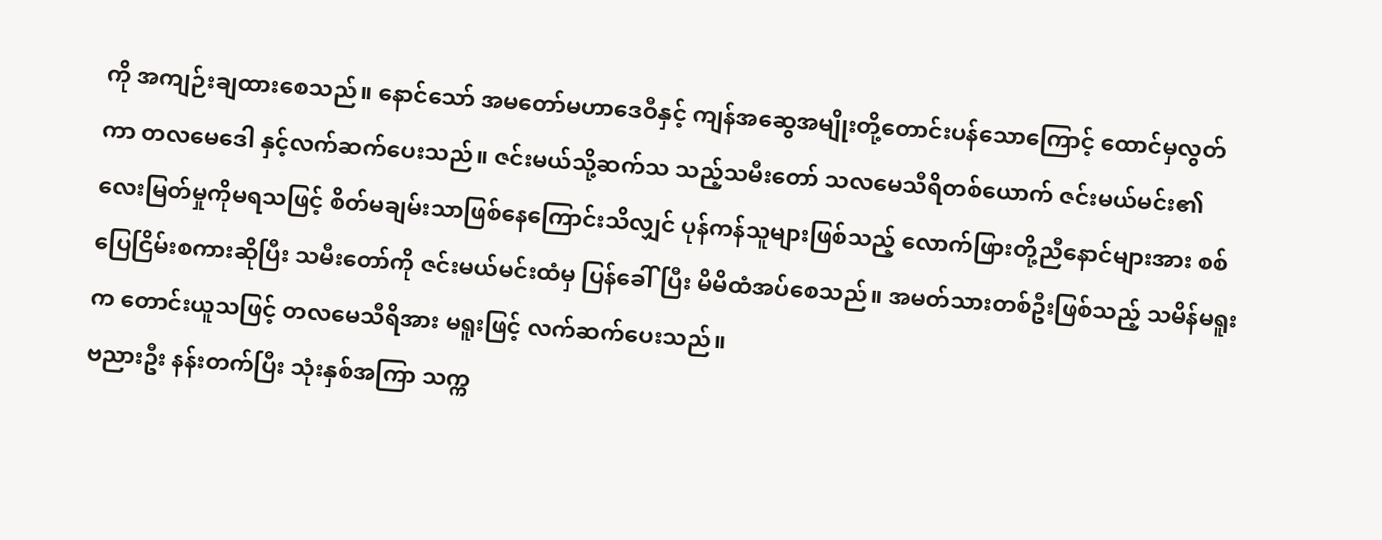ကို အကျဉ်းချထားစေသည်။ နောင်သော် အမတော်မဟာဒေဝီနှင့် ကျန်အဆွေအမျိုးတို့တောင်းပန်သောကြောင့် ထောင်မှလွတ်ကာ တလမေဒေါ နှင့်လက်ဆက်ပေးသည်။ ဇင်းမယ်သို့ဆက်သ သည့်သမီးတော် သလမေသီရိတစ်ယောက် ဇင်းမယ်မင်း၏လေးမြတ်မှုကိုမရသဖြင့် စိတ်မချမ်းသာဖြစ်နေကြောင်းသိလျှင် ပုန်ကန်သူများဖြစ်သည့် လောက်ဖြားတို့ညီနောင်များအား စစ်ပြေငြိမ်းစကားဆိုပြီး သမီးတော်ကို ဇင်းမယ်မင်းထံမှ ပြန်ခေါ်ပြီး မိမိထံအပ်စေသည်။ အမတ်သားတစ်ဦးဖြစ်သည့် သမိန်မရူးက တောင်းယူသဖြင့် တလမေသီရိအား မရူးဖြင့် လက်ဆက်ပေးသည်။
ဗညားဦး နန်းတက်ပြီး သုံးနှစ်အကြာ သက္က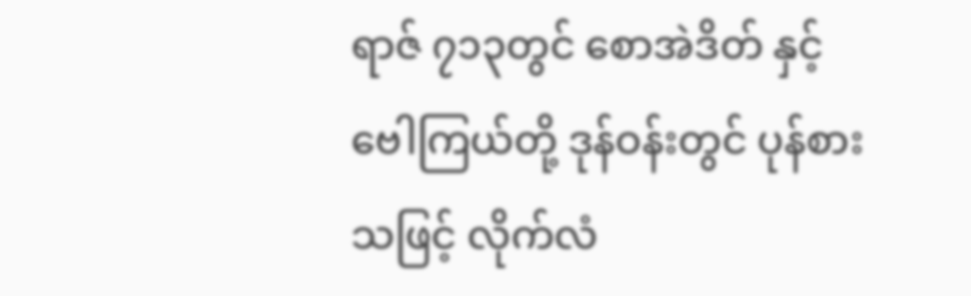ရာဇ် ၇၁၃တွင် စောအဲဒိတ် နှင့် ဗေါကြယ်တို့ ဒုန်ဝန်းတွင် ပုန်စားသဖြင့် လိုက်လံ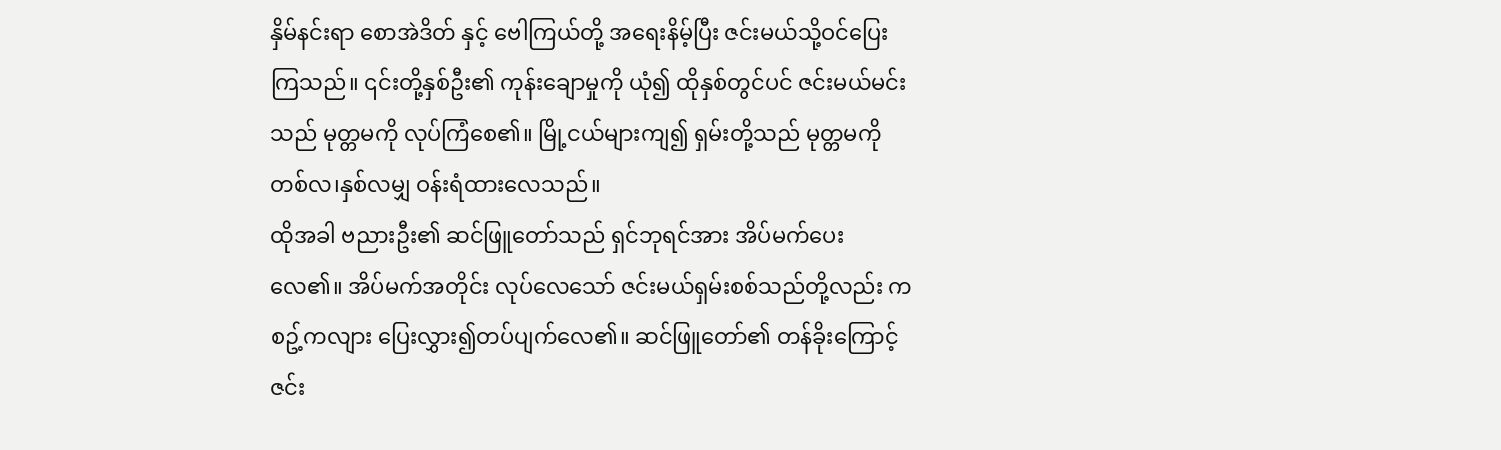နှိမ်နင်းရာ စောအဲဒိတ် နှင့် ဗေါကြယ်တို့ အရေးနိမ့်ပြီး ဇင်းမယ်သို့ဝင်ပြေးကြသည်။ ၎င်းတို့နှစ်ဦး၏ ကုန်းချောမှုကို ယုံ၍ ထိုနှစ်တွင်ပင် ဇင်းမယ်မင်းသည် မုတ္တမကို လုပ်ကြံစေ၏။ မြို့ငယ်များကျ၍ ရှမ်းတို့သည် မုတ္တမကို တစ်လ၊နှစ်လမျှ ဝန်းရံထားလေသည်။
ထိုအခါ ဗညားဦး၏ ဆင်ဖြူတော်သည် ရှင်ဘုရင်အား အိပ်မက်ပေးလေ၏။ အိပ်မက်အတိုင်း လုပ်လေသော် ဇင်းမယ်ရှမ်းစစ်သည်တို့လည်း ကစဥ့်ကလျား ပြေးလွှား၍တပ်ပျက်လေ၏။ ဆင်ဖြူတော်၏ တန်ခိုးကြောင့် ဇင်း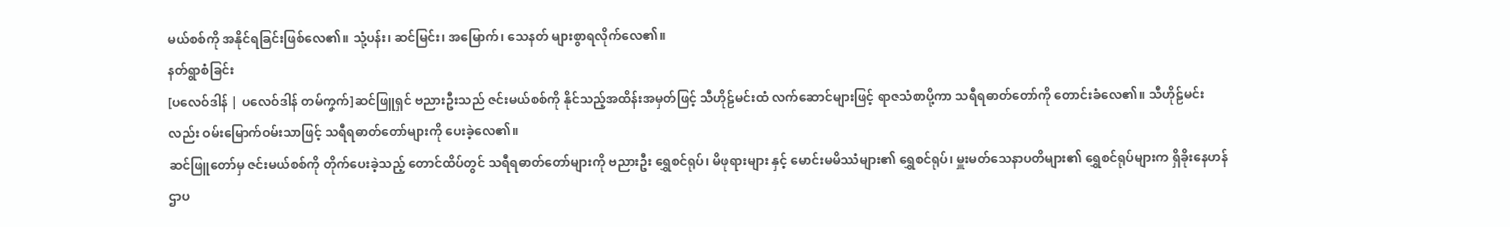မယ်စစ်ကို အနိုင်ရခြင်းဖြစ်လေ၏။ သုံ့ပန်း၊ ဆင်မြင်း၊ အမြောက်၊ သေနတ် များစွာရလိုက်လေ၏။
နတ်ရွာစံခြင်း
[ပလေဝ်ဒါန် | ပလေဝ်ဒါန် တမ်ကၞက်]ဆင်ဖြူရှင် ဗညားဦးသည် ဇင်းမယ်စစ်ကို နိုင်သည့်အထိန်းအမှတ်ဖြင့် သီဟိုဠ်မင်းထံ လက်ဆောင်များဖြင့် ရာဇသံစာပို့ကာ သရီရဓာတ်တော်ကို တောင်းခံလေ၏။ သီဟိုဠ်မင်းလည်း ဝမ်းမြောက်ဝမ်းသာဖြင့် သရီရဓာတ်တော်များကို ပေးခဲ့လေ၏။
ဆင်ဖြူတော်မှ ဇင်းမယ်စစ်ကို တိုက်ပေးခဲ့သည့် တောင်ထိပ်တွင် သရီရဓာတ်တော်များကို ဗညားဦး ရွှေစင်ရုပ်၊ မိဖုရားများ နှင့် မောင်းမမိဿံများ၏ ရွှေစင်ရုပ်၊ မှူးမတ်သေနာပတိများ၏ ရွှေစင်ရုပ်များက ရှိခိုးနေဟန် ဌာပ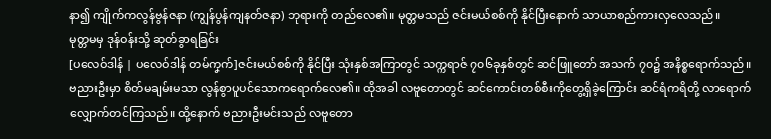နာ၍ ကျိုက်ကလွန်ဗွန်ဇနာ (ကျွန်ပွန်ကျနတ်ဇနာ) ဘုရားကို တည်လေ၏။ မုတ္တမသည် ဇင်းမယ်စစ်ကို နိုင်ပြီးနောက် သာယာစည်ကားလှလေသည်။
မုတ္တမမှ ဒုန်ဝန်းသို့ ဆုတ်ခွာရခြင်း
[ပလေဝ်ဒါန် | ပလေဝ်ဒါန် တမ်ကၞက်]ဇင်းမယ်စစ်ကို နိုင်ပြီး သုံးနှစ်အကြာတွင် သက္ကရာဇ် ၇၀၆ခုနှစ်တွင် ဆင်ဖြူတော် အသက် ၇၀၌ အနိစ္စရောက်သည်။ ဗညားဦးမှာ စိတ်မချမ်းမသာ လွန်စွာပူပင်သောကရောက်လေ၏။ ထိုအခါ လဗူတောတွင် ဆင်ကောင်းတစ်စီးကိုတွေ့ရှိခဲ့ကြောင်း ဆင်ရံကရိတို့ လာရောက်လျှောက်တင်ကြသည်။ ထို့နောက် ဗညားဦးမင်းသည် လဗူတော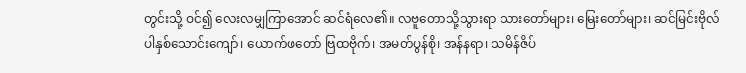တွင်းသို့ ဝင်၍ လေးလမျှကြာအောင် ဆင်ရံလေ၏။ လဗူတောသို့သွားရာ သားတော်များ၊ မြေးတော်များ၊ ဆင်မြင်းဗိုလ်ပါနှစ်သောင်းကျော်၊ ယောက်ဖတော် ဗြထဗိုက်၊ အမတ်ပွန်စို၊ အန်နရာ၊ သမိန်ဇိပ်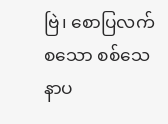ဗြဲ၊ စောပြလက်စသော စစ်သေနာပ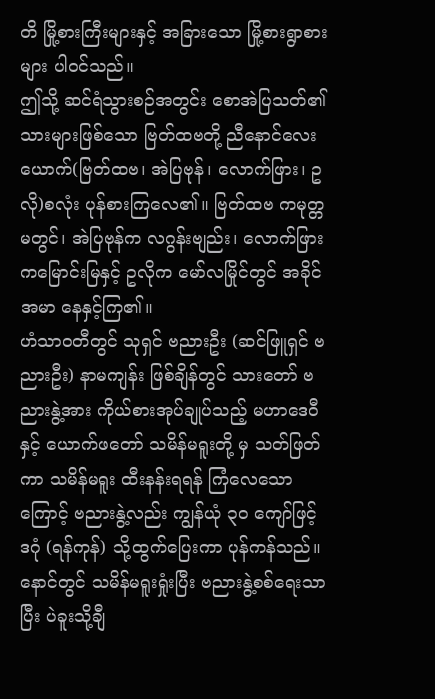တိ မြို့စားကြီးများနှင့် အခြားသော မြို့စားရွာစားများ ပါဝင်သည်။
ဤသို့ ဆင်ရံသွားစဉ်အတွင်း စောအဲပြသတ်၏သားများဖြစ်သော ဗြတ်ထဗတို့ ညီနောင်လေးယောက်(ဗြတ်ထဗ၊ အဲပြဗုန်၊ လောက်ဖြား၊ ဥလို)စလုံး ပုန်စားကြလေ၏။ ဗြတ်ထဗ ကမုတ္တမတွင်၊ အဲပြဗုန်က လဂွန်းဗျည်း၊ လောက်ဖြား ကမြောင်းမြနှင့် ဥလိုက မော်လမြိုင်တွင် အခိုင်အမာ နေနှင့်ကြ၏။
ဟံသာဝတီတွင် သုရှင် ဗညားဦး (ဆင်ဖြူရှင် ဗညားဦး) နာမကျန်း ဖြစ်ချိန်တွင် သားတော် ဗညားနွဲ့အား ကိုယ်စားအုပ်ချုပ်သည့် မဟာဒေဝီ နှင့် ယောက်ဖတော် သမိန်မရူးတို့ မှ သတ်ဖြတ်ကာ သမိန်မရူး ထီးနန်းရရန် ကြံလေသောကြောင့် ဗညားနွဲ့လည်း ကျွန်ယုံ ၃၀ ကျော်ဖြင့် ဒဂုံ (ရန်ကုန်) သို့ထွက်ပြေးကာ ပုန်ကန်သည်။နောင်တွင် သမိန်မရူးရှုံးပြီး ဗညားနွဲ့စစ်ရေးသာပြီး ပဲခူးသို့ချီ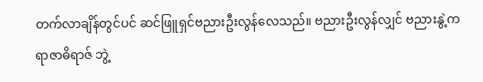တက်လာချိန်တွင်ပင် ဆင်ဖြူရှင်ဗညားဦးလွန်လေသည်။ ဗညားဦးလွန်လျှင် ဗညားနွဲ့က ရာဇာဓိရာဇ် ဘွဲ့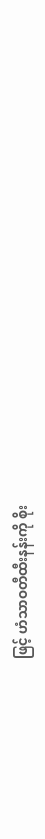ဖြင့် ဟံသာဝတီထီးနန်းကို စိုး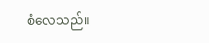စံလေသည်။